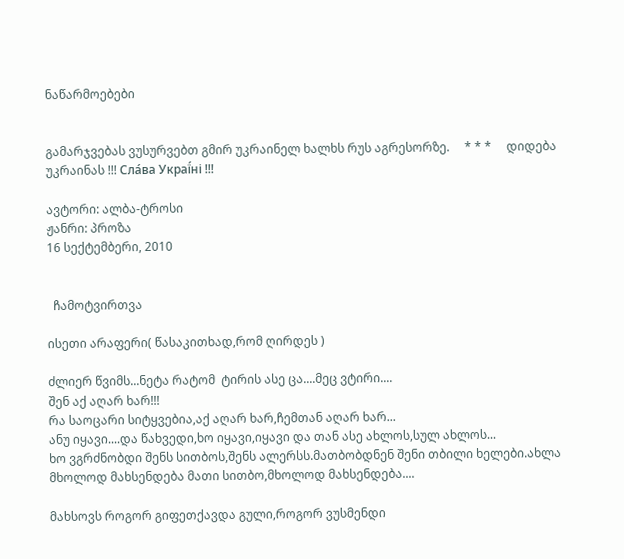ნაწარმოებები


გამარჯვებას ვუსურვებთ გმირ უკრაინელ ხალხს რუს აგრესორზე.     * * *     დიდება უკრაინას !!! Сла́ва Украї́ні !!!

ავტორი: ალბა-ტროსი
ჟანრი: პროზა
16 სექტემბერი, 2010


  ჩამოტვირთვა

ისეთი არაფერი( წასაკითხად,რომ ღირდეს )

ძლიერ წვიმს...ნეტა რატომ  ტირის ასე ცა....მეც ვტირი....
შენ აქ აღარ ხარ!!!
რა საოცარი სიტყვებია,აქ აღარ ხარ,ჩემთან აღარ ხარ...
ანუ იყავი....და წახვედი,ხო იყავი,იყავი და თან ასე ახლოს,სულ ახლოს...
ხო ვგრძნობდი შენს სითბოს,შენს ალერსს.მათბობდნენ შენი თბილი ხელები.ახლა მხოლოდ მახსენდება მათი სითბო,მხოლოდ მახსენდება....

მახსოვს როგორ გიფეთქავდა გული,როგორ ვუსმენდი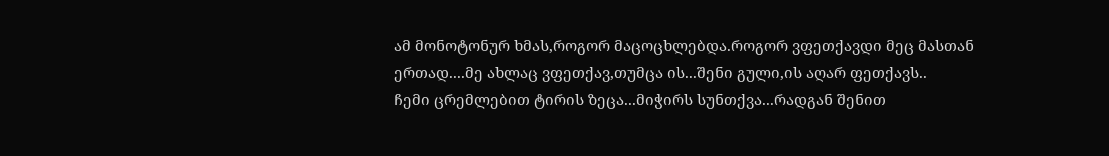ამ მონოტონურ ხმას,როგორ მაცოცხლებდა.როგორ ვფეთქავდი მეც მასთან ერთად....მე ახლაც ვფეთქავ,თუმცა ის...შენი გული,ის აღარ ფეთქავს..
ჩემი ცრემლებით ტირის ზეცა...მიჭირს სუნთქვა...რადგან შენით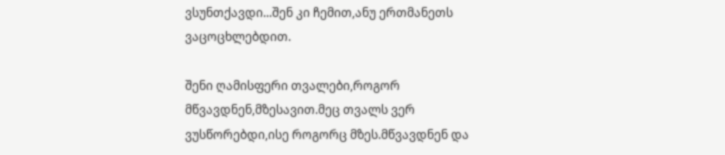ვსუნთქავდი...შენ კი ჩემით,ანუ ერთმანეთს ვაცოცხლებდით.

შენი ღამისფერი თვალები,როგორ მწვავდნენ,მზესავით.მეც თვალს ვერ ვუსწორებდი,ისე როგორც მზეს.მწვავდნენ და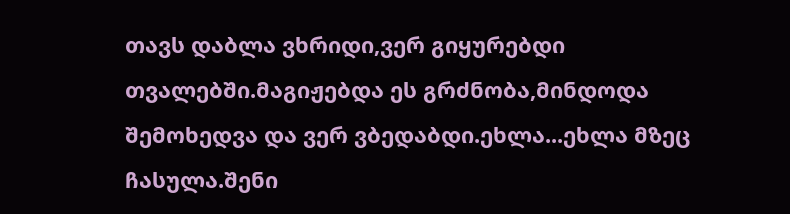თავს დაბლა ვხრიდი,ვერ გიყურებდი თვალებში.მაგიჟებდა ეს გრძნობა,მინდოდა შემოხედვა და ვერ ვბედაბდი.ეხლა...ეხლა მზეც ჩასულა.შენი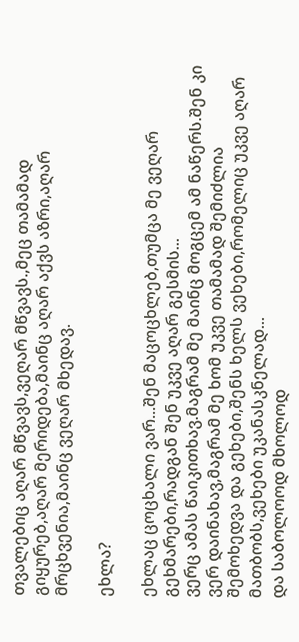თვალებიც აღარ მწვავს,ვეღარ მწვავს.,მეც თამამად გიყურებ,აღარ მერიდება,მაინც აღარ აქვს აზრი,აღარ მრცხვენია,მაინც ვეღარ მხედავ.

ეხლა?

ეხლაც ცოცხალი ვარ...შენ მაცოცხლებ,თუმცა მე ვეღარ გეხმარები,რადგან შენ უკვე აღარ გესმის...
ვერც ამას წაიკითხავ.მაგრამ მე მაინც მოგცემ ამ ნაწერს.შენ კი ვერ დაინახავ,მაგრამ მე ხომ უკვე თამამად შემიძლია შემოხედვა და გეხები,შენს ხელს ვეხები,რომელიც უკვე აღარ მათბობს,ვეხები უკანასკნელად...
და საბოლოოდ მხოლოდ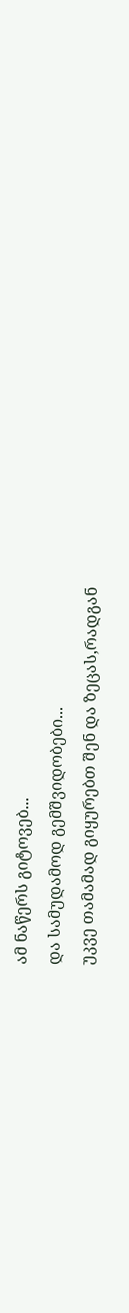ამ ნაწერს გიტოვებ...
და სამუდამოდ გემშვიდობები...
უკვე თამამად გიყურებთ შენ და ზეცას,რადგან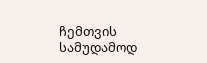ჩემთვის სამუდამოდ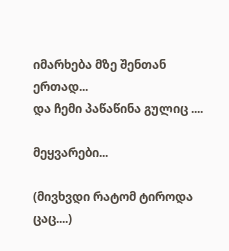იმარხება მზე შენთან ერთად...
და ჩემი პაწაწინა გულიც ....

მეყვარები...

(მივხვდი რატომ ტიროდა ცაც....)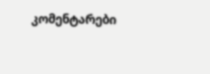კომენტარები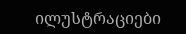ილუსტრაციები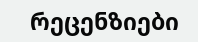რეცენზიები